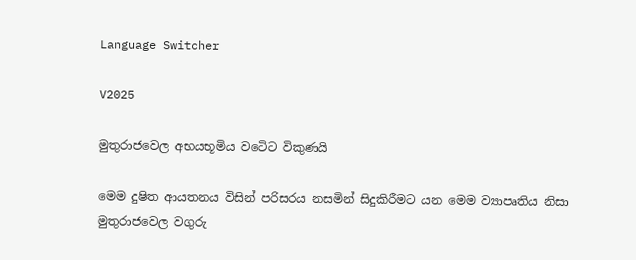Language Switcher

V2025

මුතුරාජවෙල අභයභූමිය වටෙිට විකුණයි

මෙම දුෂිත ආයතනය විසින් පරිසරය නසමින් සිදුකිරීමට යන මෙම ව්‍යාපෘතිය නිසා මුතුරාජවෙල වගුරු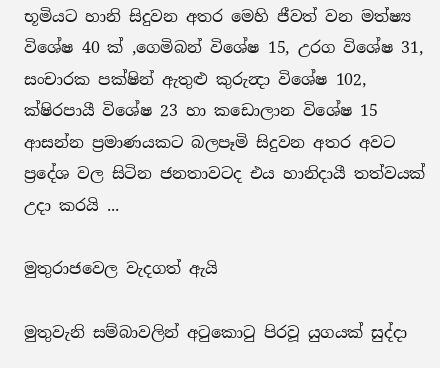භූමියට හානි සිදුවන අතර මෙහි ජීවත් වන මත්ෂ්‍ය විශේෂ 40 ක් ,ගෙමිබන් විශේෂ 15, උරග විශේෂ 31, සංචාරක පක්ෂින් ඇතුළු කුරුන්‍දා විශේෂ 102, ක්ෂිරපායී විශේෂ 23 හා කඩොලාන විශේෂ 15 ආසන්න ප්‍රමාණයකට බලපෑමි සිදුවන අතර අවට ප්‍රදේශ වල සිටින ජනතාවටද එය හානිදායී තත්වයක් උදා කරයි ...

මුතුරාජවෙල වැදගත් ඇයි

මුතුවැනි සම්බාවලින් අටුකොටු පිරවූ යුගයක් සුද්දා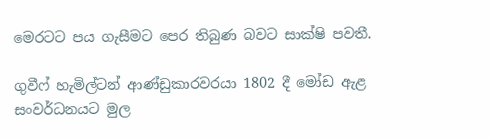මෙරටට පය ගැසීමට පෙර තිබුණ බවට සාක්ෂි පවතී.

ගුවීෆ් හැමිල්ටන් ආණ්ඩුකාරවරයා 1802 දී මෝඩ ඇළ සංවර්ධනයට මුල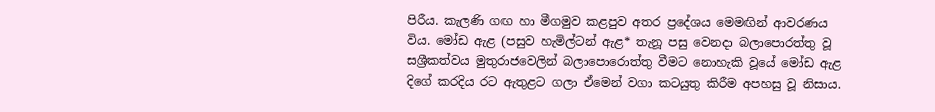පිරීය. කැලණි ගඟ හා මීගමුව කළපුව අතර ප්‍රදේශය මෙමඟින් ආවරණය විය. මෝඩ ඇළ (පසුව හැමිල්ටන් ඇළ* තැනූ පසු වෙනදා බලාපොරත්තු වූ සශ්‍රීකත්වය මුතුරාජවෙලින් බලාපොරොත්තු වීමට නොහැකි වූයේ මෝඩ ඇළ දිගේ කරදිය රට ඇතුළට ගලා ඒමෙන් වගා කටයුතු කිරීම අපහසු වූ නිසාය.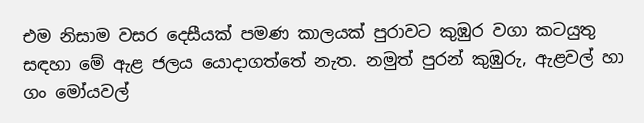එම නිසාම වසර දෙසීයක් පමණ කාලයක් පුරාවට කුඹුර වගා කටයුතු සඳහා මේ ඇළ ජලය යොදාගත්තේ නැත. නමුත් පුරන් කුඹුරු, ඇළවල් හා ගං මෝයවල්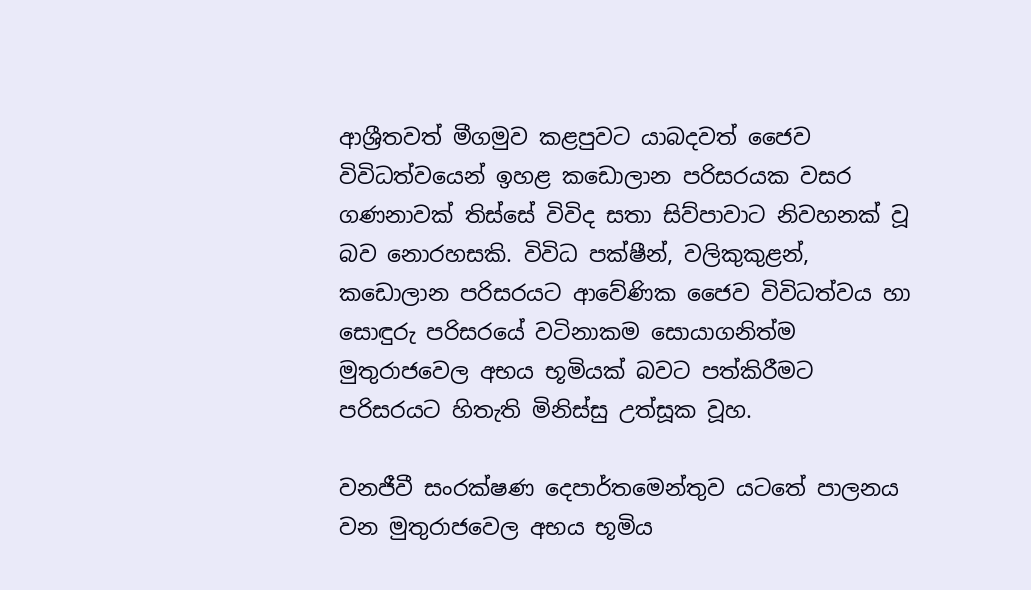ආශ්‍රීතවත් මීගමුව කළපුවට යාබදවත් ජෛව විවිධත්වයෙන් ඉහළ කඩොලාන පරිසරයක වසර ගණනාවක් තිස්සේ විවිද සතා සිව්පාවාට නිවහනක් වූ බව නොරහසකි. විවිධ පක්ෂීන්, වලිකුකුළන්, කඩොලාන පරිසරයට ආවේණික ජෛව විවිධත්වය හා සොඳුරු පරිසරයේ වටිනාකම සොයාගනිත්ම මුතුරාජවෙල අභය භූමියක් බවට පත්කිරීමට පරිසරයට හිතැති මිනිස්සු උත්සූක වූහ.

වනජීවී සංරක්ෂණ දෙපාර්තමෙන්තුව යටතේ පාලනය වන මුතුරාජවෙල අභය භූමිය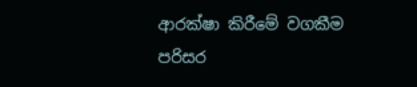ආරක්ෂා කිරීමේ වගකීම පරිසර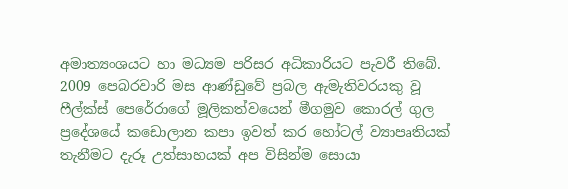අමාත්‍යංශයට හා මධ්‍යම පරිසර අධිකාරියට පැවරී තිබේ. 2009 පෙබරවාරි මස ආණ්ඩුවේ ප්‍රබල ඇමැතිවරයකු වූ ෆීල්ක්ස් පෙරේරාගේ මූලිකත්වයෙන් මීගමුව කොරල් ගුල ප්‍රදේශයේ කඩොලාන කපා ඉවත් කර හෝටල් ව්‍යාපෘතියක් තැනීමට දැරූ උත්සාහයක් අප විසින්ම සොයා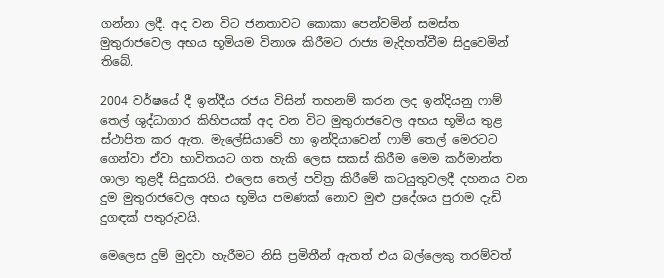ගන්නා ලදී. අද වන විට ජනතාවට කොකා පෙන්වමින් සමස්ත මුතුරාජවෙල අභය භූමියම විනාශ කිරීමට රාජ්‍ය මැදිහත්වීම සිදුවෙමින් තිබේ.

2004 වර්ෂයේ දී ඉන්දීය රජය විසින් තහනම් කරන ලද ඉන්දියනු ෆාම් තෙල් ශුද්ධාගාර කිහිපයක් අද වන විට මුතුරාජවෙල අභය භූමිය තුළ ස්ථාපිත කර ඇත. මැලේසියාවේ හා ඉන්දියාවෙන් ෆාම් තෙල් මෙරටට ගෙන්වා ඒවා භාවිතයට ගත හැකි ලෙස සකස් කිරීම මෙම කර්මාන්ත ශාලා තුළදී සිදුකරයි. එලෙස තෙල් පවිත්‍ර කිරීමේ කටයුතුවලදී දහනය වන දුම මුතුරාජවෙල අභය භූමිය පමණක් නොව මුළු ප්‍රදේශය පුරාම දැඩි දුගඳක් පතුරුවයි.

මෙලෙස දුම් මුදවා හැරීමට නිසි ප්‍රමිතීන් ඇතත් එය බල්ලෙකු තරම්වත්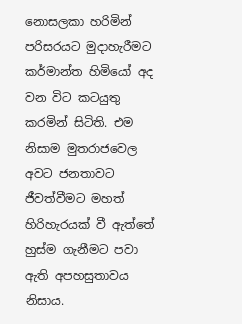නොසලකා හරිමින් පරිසරයට මුදාහැරීමට කර්මාන්ත හිමියෝ අද වන විට කටයුතු කරමින් සිටිති. එම නිසාම මුතරාජවෙල අවට ජනතාවට ජීවත්වීමට මහත් හිරිහැරයක් වී ඇත්තේ හුස්ම ගැනීමට පවා ඇති අපහසුතාවය නිසාය.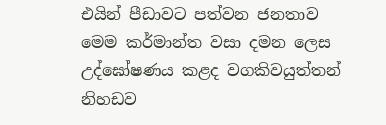එයින් පීඩාවට පත්වන ජනතාව මෙම කර්මාන්ත වසා දමන ලෙස උද්ඝෝෂණය කළද වගකිවයුත්තන් නිහඩව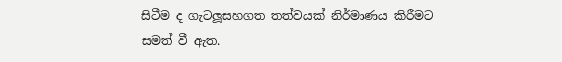සිටීම ද ගැටලූසහගත තත්වයක් නිර්මාණය කිරීමට සමත් වී ඇත.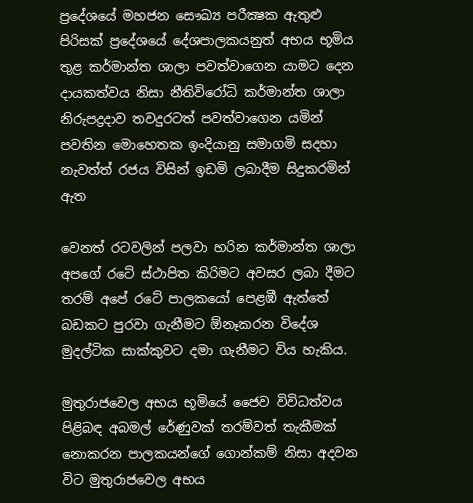ප්‍රදේශයේ මහජන සෞඛ්‍ය පරීක්‍ෂක ඇතුළු පිරිසක් ප්‍රදේශයේ දේශපාලකයනුත් අභය භූමිය තුළ කර්මාන්ත ශාලා පවත්වාගෙන යාමට දෙන දායකත්වය නිසා නීතිවිරෝධි කර්මාන්ත ශාලා නිරුපද්‍රදාව තවදුරටත් පවත්වාගෙන යමින් පවතින මොහෙතක ඉංදියානු සමාගමි සදහා නැවත්ත් රජය විසින් ඉඩමි ලබාදීම සිදුකරමින් ඇත

වෙනත් රටවලින් පලවා හරින කර්මාන්ත ශාලා අපගේ රටේ ස්ථාපිත කිරිමට අවසර ලබා දීමට තරම් අපේ රටේ පාලකයෝ පෙළඹී ඇත්තේ බඩකට පුරවා ගැනීමට ඕනෑකරන විදේශ මුදල්ටික සාක්කුවට දමා ගැනීමට විය හැකිය.

මුතුරාජවෙල අභය භූමියේ ජෛව විවිධත්වය පිළිබඳ අබමල් රේණුවක් තරම්වත් තැකීමක් නොකරන පාලකයන්ගේ ගොන්කම් නිසා අදවන විට මුතුරාජවෙල අභය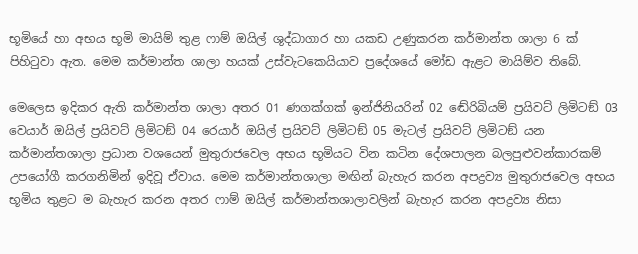භූමියේ හා අභය භූමි මායිම් තුළ ෆාම් ඔයිල් ශුද්ධාගාර හා යකඩ උණුකරන කර්මාන්ත ශාලා 6 ක් පිහිටුවා ඇත. මෙම කර්මාන්ත ශාලා හයක් උස්වැටකෙයියාව ප්‍රදේශයේ මෝඩ ඇළට මායිම්ව තිබේ.

මෙලෙස ඉදිකර ඇති කර්මාන්ත ශාලා අතර 01 ණගක්‍ගක්‍ ඉන්ජිනියරින් 02 ඬේරිබියම් ප්‍රයිවට් ලිමිටඞ් 03 වෙයාර් ඔයිල් ප්‍රයිවට් ලිමිටඞ් 04 රෙයාර් ඔයිල් ප්‍රයිවට් ලිමිටඞ් 05 මැටල් ප්‍රයිවට් ලිමිටඞ් යන කර්මාන්තශාලා ප්‍රධාන වශයෙන් මුතුරාජවෙල අභය භූමියට වින කටින දේශපාලන බලපුළුවන්කාරකම් උපයෝගී කරගනිමින් ඉදිවූ ඒවාය. මෙම කර්මාන්තශාලා මඟින් බැහැර කරන අපද්‍රව්‍ය මුතුරාජවෙල අභය භූමිය තුළට ම බැහැර කරන අතර ෆාම් ඔයිල් කර්මාන්තශාලාවලින් බැහැර කරන අපද්‍රව්‍ය නිසා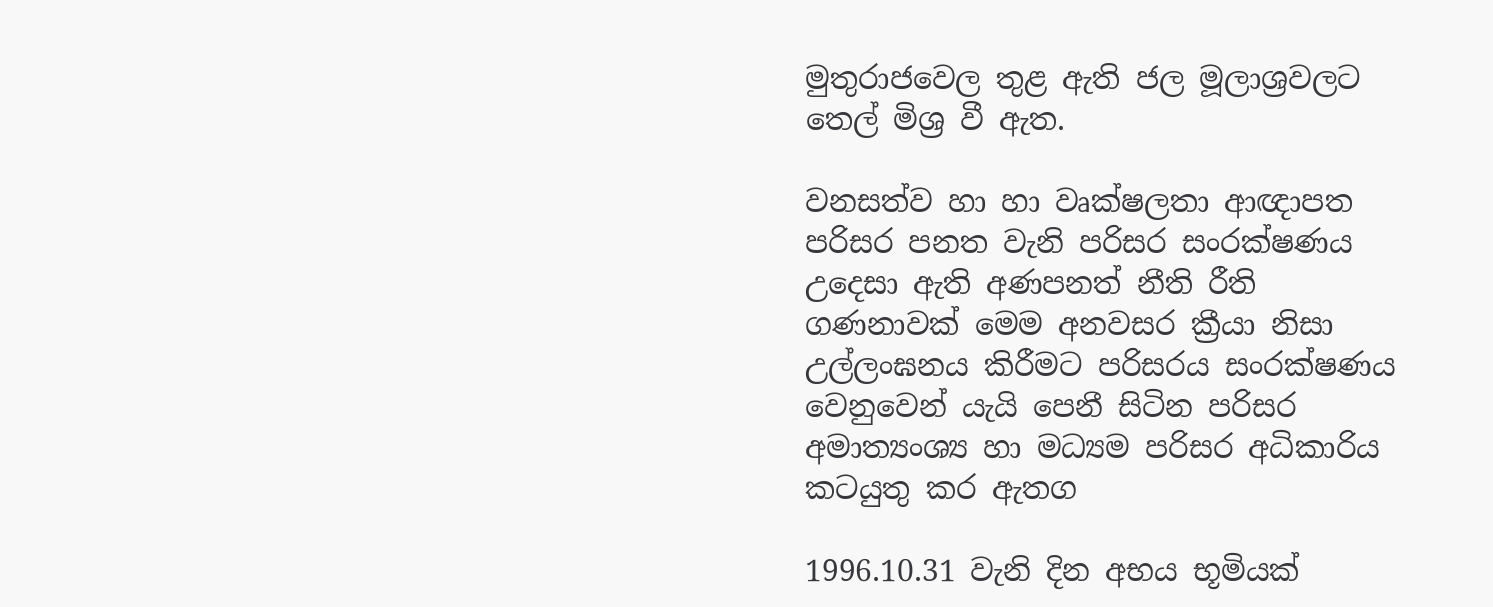මුතුරාජවෙල තුළ ඇති ජල මූලාශ්‍රවලට තෙල් මිශ්‍ර වී ඇත.

වනසත්ව හා හා වෘක්ෂලතා ආඥාපත පරිසර පනත වැනි පරිසර සංරක්ෂණය උදෙසා ඇති අණපනත් නීති රීති ගණනාවක් මෙම අනවසර ක්‍රීයා නිසා උල්ලංඝනය කිරීමට පරිසරය සංරක්ෂණය වෙනුවෙන් යැයි පෙනී සිටින පරිසර අමාත්‍යංශ්‍ය හා මධ්‍යම පරිසර අධිකාරිය කටයුතු කර ඇතග

1996.10.31 වැනි දින අභය භූමියක්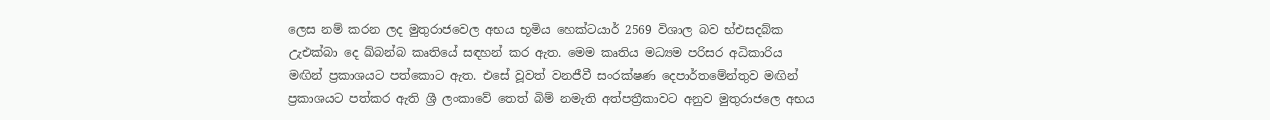ලෙස නම් කරන ලද මුතුරාජවෙල අභය භූමිය හෙක්ටයාර් 2569 විශාල බව භ්එසදබ්ක උැඑක්බා දෙ ඛ්බන්බ කෘතියේ සඳහන් කර ඇත. මෙම කෘතිය මධ්‍යම පරිසර අධිකාරිය මඟින් ප්‍රකාශයට පත්කොට ඇත. එසේ වූවත් වනජීවී සංරක්ෂණ දෙපාර්තමේන්තුව මඟින් ප්‍රකාශයට පත්කර ඇති ශ්‍රී ලංකාවේ තෙත් බිම් නමැති අත්පත්‍රීකාවට අනුව මුතුරාජලෙ අභය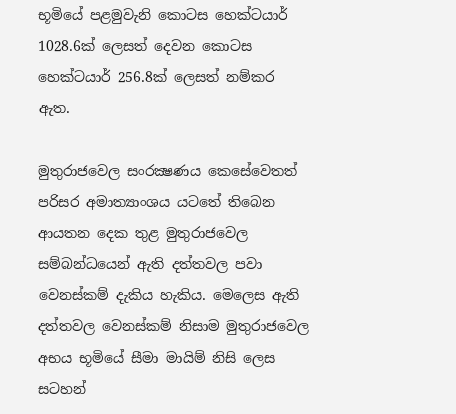භූමියේ පළමුවැනි කොටස හෙක්ටයාර් 1028.6ක් ලෙසත් දෙවන කොටස හෙක්ටයාර් 256.8ක් ලෙසත් නම්කර ඇත.

මුතුරාජවෙල සංරක්‍ෂණය කෙසේවෙතත් පරිසර අමාත්‍යාංශය යටතේ තිබෙන ආයතන දෙක තුළ මුතුරාජවෙල සම්බන්ධයෙන් ඇති දත්තවල පවා වෙනස්කම් දැකිය හැකිය. මෙලෙස ඇති දත්තවල වෙනස්කම් නිසාම මුතුරාජවෙල අභය භූමියේ සීමා මායිම් නිසි ලෙස සටහන්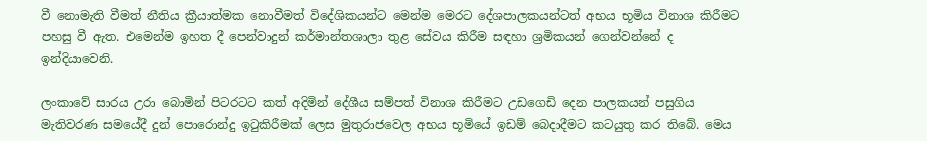වී නොමැති වීමත් නීතිය ක්‍රීයාත්මක නොවීමත් විදේශිකයන්ට මෙන්ම මෙරට දේශපාලකයන්ටත් අභය භූමිය විනාශ කිරීමට පහසු වී ඇත. එමෙන්ම ඉහත දී පෙන්වාදුන් කර්මාන්තශාලා තුළ සේවය කිරීම සඳහා ශ්‍රමිකයන් ගෙන්වන්නේ ද ඉන්දියාවෙනි.

ලංකාවේ සාරය උරා බොමින් පිටරටට කත් අදිමින් දේශීය සම්පත් විනාශ කිරීමට උඩගෙඩි දෙන පාලකයන් පසුගිය මැතිවරණ සමයේදී දුන් පොරොන්දු ඉටුකිරීමක් ලෙස මුතුරාජවෙල අභය භූමියේ ඉඩම් බෙදාදීමට කටයුතු කර තිබේ. මෙය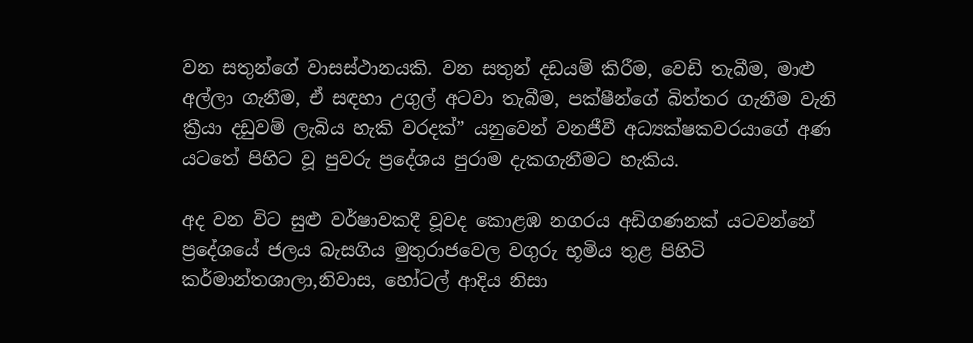වන සතුන්ගේ වාසස්ථානයකි. වන සතුන් දඩයම් කිරීම, වෙඩි තැබීම, මාළු අල්ලා ගැනීම, ඒ සඳහා උගුල් අටවා තැබීම, පක්ෂීන්ගේ බිත්තර ගැනීම වැනි ක්‍රීයා දඩුවම් ලැබිය හැකි වරදක්” යනුවෙන් වනජීවී අධ්‍යක්ෂකවරයාගේ අණ යටතේ පිහිට වූ පුවරු ප්‍රදේශය පුරාම දැකගැනීමට හැකිය.

අද වන විට සුළු වර්ෂාවකදී වූවද කොළඹ නගරය අඩිගණනක් යටවන්නේ ප්‍රදේශයේ ජලය බැසගිය මුතුරාජවෙල වගුරු භූමිය තුළ පිහිටි කර්මාන්තශාලා,නිවාස, හෝටල් ආදිය නිසා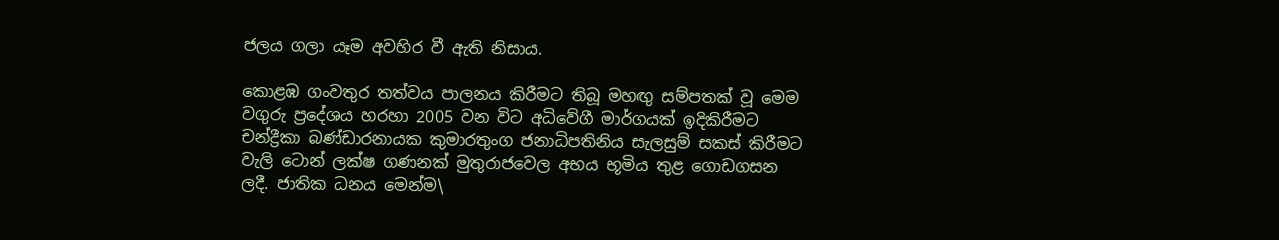ජලය ගලා යෑම අවහිර වී ඇති නිසාය.

කොළඹ ගංවතුර තත්වය පාලනය කිරීමට තිබූ මහඟු සම්පතක් වූ මෙම වගුරු ප්‍රදේශය හරහා 2005 වන විට අධිවේගී මාර්ගයක් ඉදිකිරීමට චන්ද්‍රීකා බණ්ඩාරනායක කුමාරතුංග ජනාධිපතිනිය සැලසුම් සකස් කිරීමට වැලි ටොන් ලක්ෂ ගණනක් මුතුරාජවෙල අභය භූමිය තුළ ගොඩගසන ලදී. ජාතික ධනය මෙන්ම\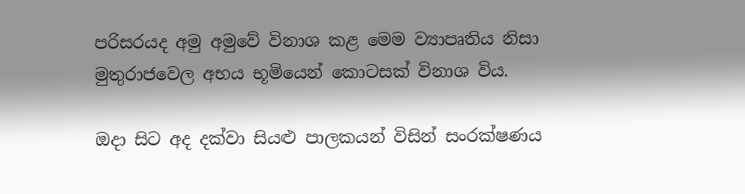පරිසරයද අමු අමුවේ විනාශ කළ මෙම ව්‍යාපෘතිය නිසා මුතුරාජවෙල අභය භූමියෙන් කොටසක් විනාශ විය.

ඔදා සිට අද දක්වා සියළු පාලකයන් විසින් සංරක්ෂණය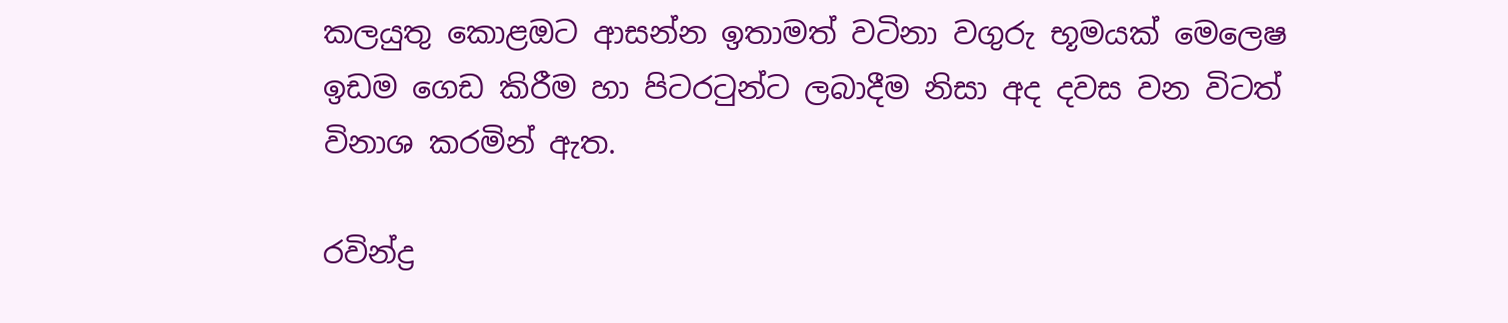කලයුතු කොළඔට ආසන්න ඉතාමත් වටිනා වගුරු භූමයක් මෙලෙෂ ඉඩම ගෙඩ කිරීම හා පිටරටුන්ට ලබාදීම නිසා අද දවස වන විටත් විනාශ කරමින් ඇත.

රවින්ද්‍ර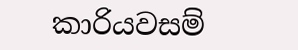කාරියවසම්